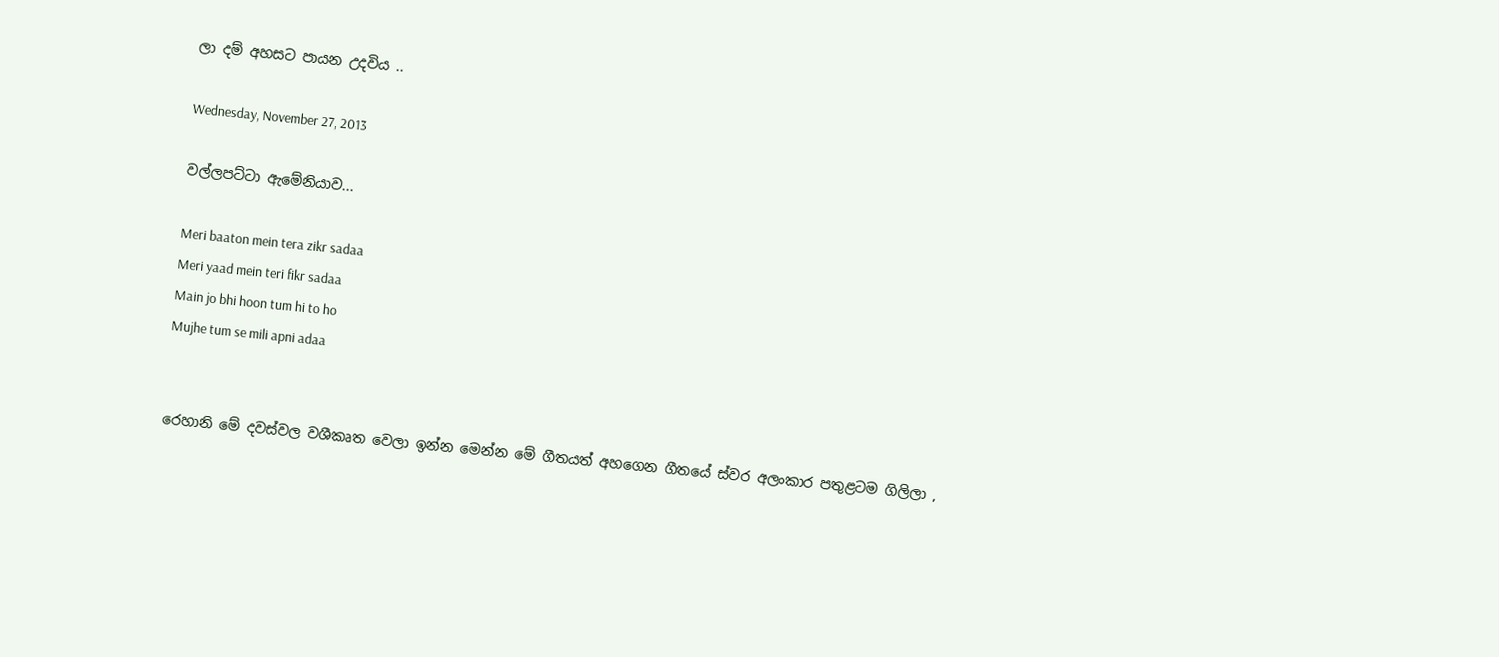ලා දම් අහසට පායන උදවිය ..

Wednesday, November 27, 2013

වල්ලපට්ටා ඇමේනියාව...

Meri baaton mein tera zikr sadaa
Meri yaad mein teri fikr sadaa
Main jo bhi hoon tum hi to ho
Mujhe tum se mili apni adaa


රෙහානි මේ දවස්වල වශීකෘත වෙලා ඉන්න මෙන්න මේ ගීතයත් අහගෙන ගීතයේ ස්වර අලංකාර පතුළටම ගිලිලා ,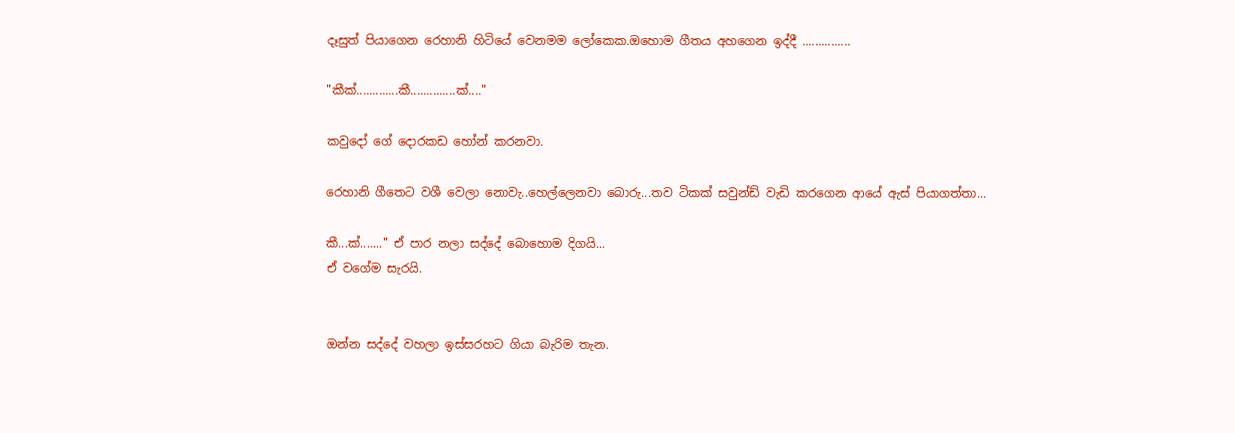දෑසුත් පියාගෙන රෙහානි හිටියේ වෙනමම ලෝකෙක.ඔහොම ගීතය අහගෙන ඉද්දී ...............

"කීක්.............කී..............ක්...."

කවුදෝ ගේ දොරකඩ හෝන් කරනවා.

රෙහානි ගීතෙට වශී වෙලා නොවැ..හෙල්ලෙනවා බොරු...තව ටිකක් සවුන්ඩ් වැඩි කරගෙන ආයේ ඇස් පියාගත්තා...

කී...ක්......." ඒ පාර නලා සද්දේ බොහොම දිගයි...
ඒ වගේම සැරයි.


ඔන්න සද්දේ වහලා ඉස්සරහට ගියා බැරිම තැන.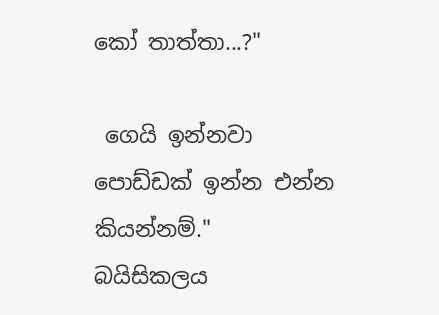කෝ තාත්තා...?"

 ගෙයි ඉන්නවා පොඩ්ඩක් ඉන්න එන්න කියන්නම්."  බයිසිකලය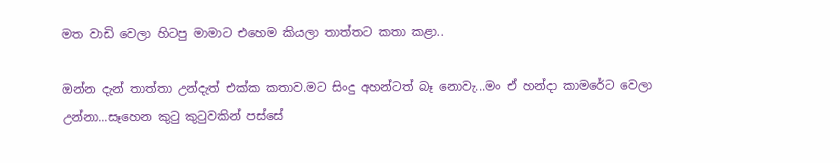මත වාඩි වෙලා හිටපු මාමාට එහෙම කියලා තාත්තට කතා කළා..

ඔන්න දැන් තාත්තා උන්දැත් එක්ක කතාව.මට සිංදු අහන්ටත් බෑ නොවැ...මං ඒ හන්දා කාමරේට වෙලා උන්නා...සෑහෙන කුටු කුටුවකින් පස්සේ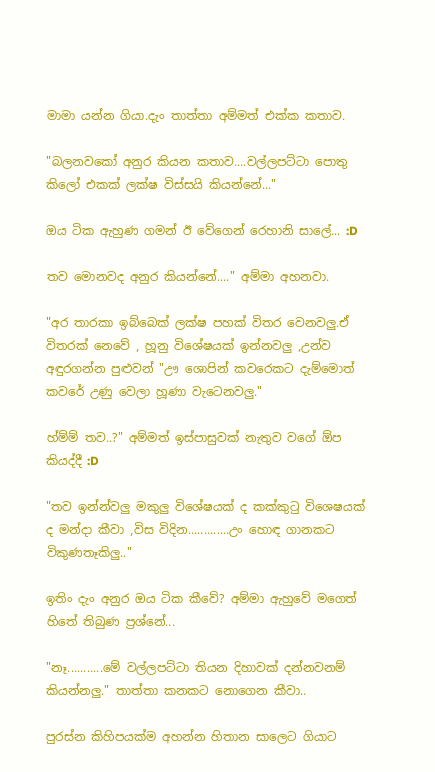මාමා යන්න ගියා.දැං තාත්තා අම්මත් එක්ක කතාව.

"බලනවකෝ අනුර කියන කතාව....වල්ලපට්ටා පොතු කිලෝ එකක් ලක්ෂ විස්සයි කියන්නේ..."

ඔය ටික ඇහුණ ගමන් ඊ වේගෙන් රෙහානි සාලේ... :D

තව මොනවද අනුර කියන්නේ...." අම්මා අහනවා.

"අර තාරකා ඉබ්බෙක් ලක්ෂ පහක් විතර වෙනවලු.ඒ විතරක් නෙවේ , හූනු විශේෂයක් ඉන්නවලු ,උන්ව අඳුරගන්න පුළුවන් "ඌ ශොපින් කවරෙකට දැම්මොත් කවරේ උණු වෙලා හූණා වැටෙනවලු."

හ්ම්ම් තව..?" අම්මත් ඉස්පාසුවක් නැතුව වගේ ඕප කියද්දී :D

"තව ඉන්න්වලු මකුලු විශේෂයක් ද කක්කුටු විශෙෂයක් ද මන්දා කීවා ,විස විදින.............උං හොඳ ගානකට විකුණතෑකිලු.."

ඉතිං දැං අනුර ඔය ටික කීවේ? අම්මා ඇහුවේ මගෙත් හිතේ තිබුණ ප්‍රශ්නේ...

"නෑ...........මේ වල්ලපට්ටා තියන දිහාවක් දන්නවනම් කියන්නලු." තාත්තා කනකට නොගෙන කීවා..

පුරස්න කිහිපයක්ම අහන්න හිතාන සාලෙට ගියාට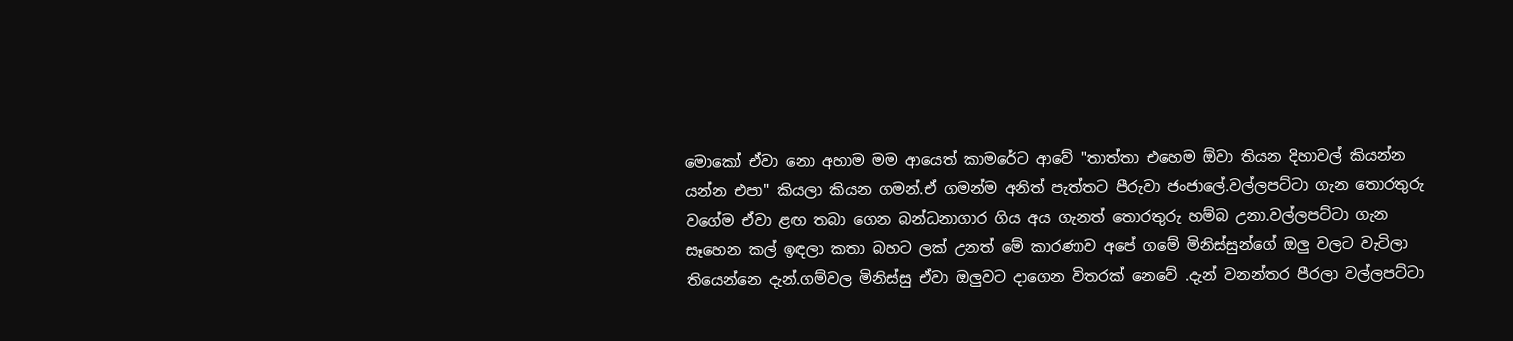මොකෝ ඒවා නො අහාම මම ආයෙත් කාමරේට ආවේ "තාත්තා එහෙම ඕවා තියන දිහාවල් කියන්න යන්න එපා" කියලා කියන ගමන්.ඒ ගමන්ම අනිත් පැත්තට පීරුවා ජංජාලේ.වල්ලපට්ටා ගැන තොරතුරු වගේම ඒවා ළඟ තබා ගෙන බන්ධනාගාර ගිය අය ගැනත් තොරතුරු හම්බ උනා.වල්ලපට්ටා ගැන සෑහෙන කල් ඉඳලා කතා බහට ලක් උනත් මේ කාරණාව අපේ ගමේ මිනිස්සුන්ගේ ඔලු වලට වැටිලා තියෙන්නෙ දැන්.ගම්වල මිනිස්සු ඒවා ඔලුවට දාගෙන විතරක් නෙවේ .දැන් වනන්තර පීරලා වල්ලපට්ටා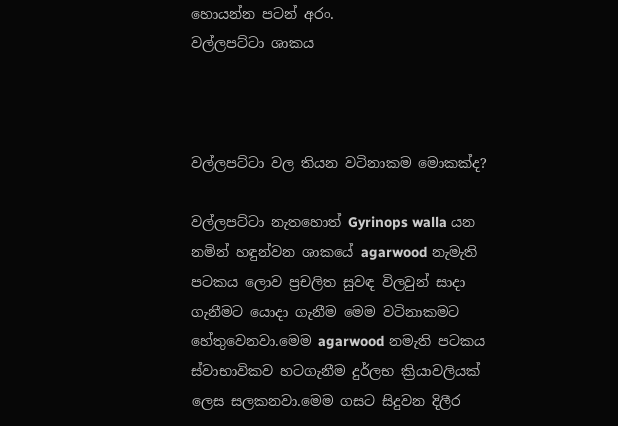හොයන්න පටන් අරං.
වල්ලපට්ටා ශාකය



වල්ලපට්ටා වල තියන වටිනාකම මොකක්ද?

වල්ලපට්ටා නැතහොත් Gyrinops walla යන නමින් හඳුන්වන ශාකයේ agarwood නැමැති පටකය ලොව ප්‍රචලිත සුවඳ විලවුන් සාදා ගැනීමට යොදා ගැනීම මෙම වටිනාකමට හේතුවෙනවා.මෙම agarwood නමැති පටකය ස්වාභාවිකව හටගැනීම දුර්ලභ ක්‍රියාවලියක් ලෙස සලකනවා.මෙම ගසට සිදුවන දිලීර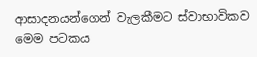ආසාදනයන්ගෙන් වැලකීමට ස්වාභාවිකව මෙම පටකය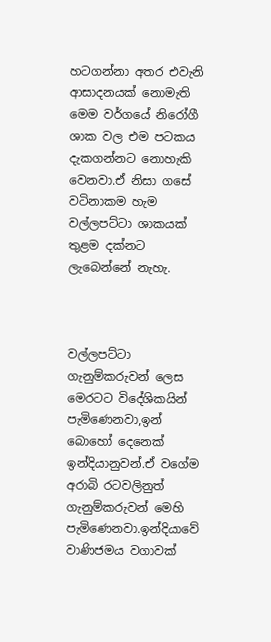හටගන්නා අතර එවැනි ආසාදනයක් නොමැති මෙම වර්ගයේ නිරෝගී ශාක වල එම පටකය දැකගන්නට නොහැකි වෙනවා.ඒ නිසා ගසේ වටිනාකම හැම වල්ලපට්ටා ශාකයක් තුළම දක්නට ලැබෙන්නේ නැහැ.



වල්ලපට්ටා ගැනුම්කරුවන් ලෙස මෙරටට විදේශිකයින් පැමිණෙනවා,ඉන් බොහෝ දෙනෙක් ඉන්දියානුවන්.ඒ වගේම අරාබි රටවලිනුත් ගැනුම්කරුවන් මෙහි පැමිණෙනවා.ඉන්දියාවේ වාණිජමය වගාවක්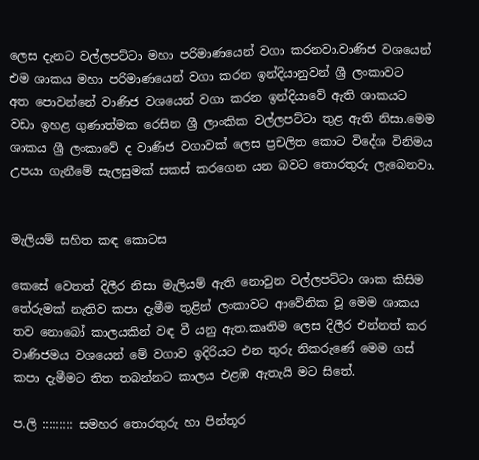ලෙස දැනට වල්ලපට්ටා මහා පරිමාණයෙන් වගා කරනවා.වාණිජ වශයෙන් එම ශාකය මහා පරිමාණයෙන් වගා කරන ඉන්දියානුවන් ශ්‍රී ලංකාවට අත ‍පොවන්නේ වාණිජ වශයෙන් වගා කරන ඉන්දියාවේ ඇති ශාකයට වඩා ඉහළ ගුණාත්මක රෙසින ශ්‍රී ලාංකික වල්ලපට්ටා තුළ ඇති නිසා.මෙම ශාකය ශ්‍රී ලංකාවේ ද වාණිජ වගාවක් ලෙස ප්‍රචලිත කොට විදේශ විනිමය උපයා ගැනීමේ සැලසුමක් සකස් කරගෙන යන බවට තොරතුරු ලැබෙනවා.


මැලියම් සහිත කඳ කොටස

කෙසේ වෙතත් දිලීර නිසා මැලියම් ඇති නොවුන වල්ලපට්ටා ශාක කිසිම තේරුමක් නැතිව කපා දැමීම තුළින් ලංකාවට ආවේනික වූ මෙම ශාකය තව නොබෝ කාලයකින් වඳ වී යනු ඇත.කෘතිම ලෙස දිලීර එන්නත් කර වාණිජමය වශයෙන් මේ වගාව ඉදිරියට එන තුරු නිකරුණේ මෙම ගස් කපා දැමීමට තිත තබන්නට කාලය එළඹ ඇතැයි මට සිතේ.

ප.ලි ::::::::: සමහර තොරතුරු හා පින්තූර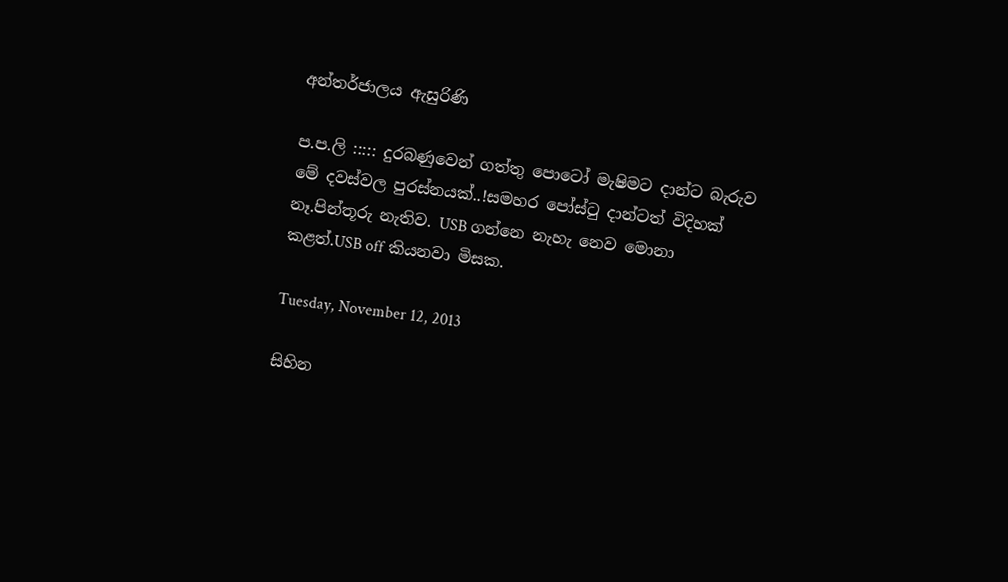අන්තර්ජාලය ඇසුරිණි

ප.ප.ලි ::::: දුරබණුවෙන් ගත්තු පොටෝ මැෂිමට දාන්ට බැරුව මේ දවස්වල පුරස්නයක්..!සමහර පෝස්ටු දාන්ටත් විදිහක් නෑ.පින්තූරු නැතිව. USB ගන්නෙ නැහැ නෙව මොනා කළත්.USB off කියනවා මිසක.

Tuesday, November 12, 2013

සිහින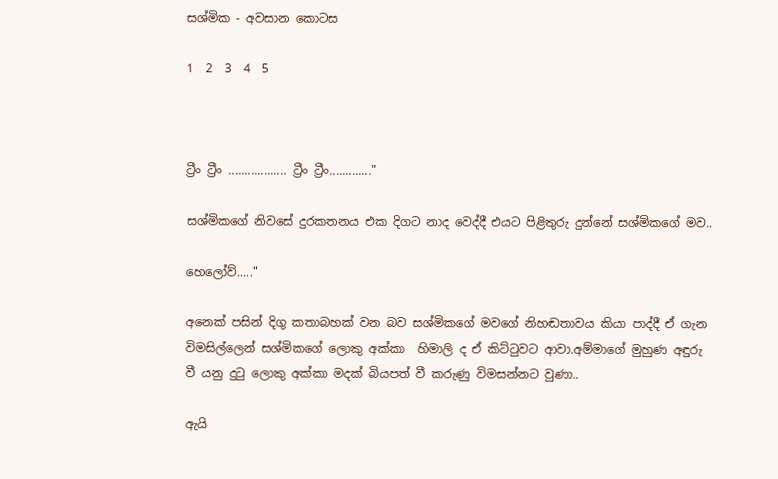සශ්මික - අවසාන කොටස

1  2  3  4  5



ට්‍රීං ට්‍රීං .................. ට්‍රීං ට්‍රීං............."

සශ්මිකගේ නිවසේ දුරකතනය එක දිගට නාද වෙද්දී එයට පිළිතුරු දුන්නේ සශ්මිකගේ මව..

හෙලෝව්....."

අනෙක් පසින් දිගු කතාබහක් වන බව සශ්මිකගේ මවගේ නිහඬතාවය කියා පාද්දී ඒ ගැන විමසිල්ලෙන් සශ්මිකගේ ලොකු අක්කා  හිමාලි ද ඒ කිට්ටුවට ආවා.අම්මාගේ මුහුණ අඳුරු වී යනු දුටු ලොකු අක්කා මදක් බියපත් වී කරුණු විමසන්නට වුණා..

ඇයි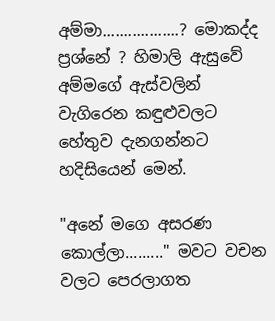අම්මා..................? මොකද්ද ප්‍රශ්නේ ? හිමාලි ඇසුවේ අම්මගේ ඇස්වලින් වැගිරෙන කඳුළුවලට හේතුව දැනගන්නට හදිසියෙන් මෙන්.

"අනේ මගෙ අසරණ කොල්ලා........." මවට වචන වලට පෙරලාගත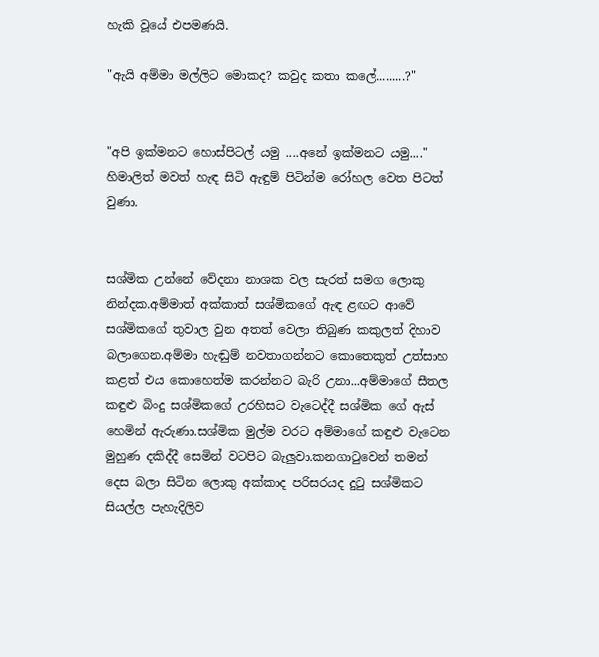හැකි වූයේ එපමණයි.

"ඇයි අම්මා මල්ලිට මොකද? කවුද කතා කලේ.........?"


"අපි ඉක්මනට හොස්පිටල් යමු ....අනේ ඉක්මනට යමු...." හිමාලිත් මවත් හැඳ සිටි ඇඳුම් පිටින්ම රෝහල වෙත පිටත් වුණා.


සශ්මික උන්නේ වේදනා නාශක වල සැරත් සමග ලොකු නින්දක.අම්මාත් අක්කාත් සශ්මිකගේ ඇඳ ළඟට ආවේ සශ්මිකගේ තුවාල වුන අතත් වෙලා තිබුණ කකුලත් දිහාව බලාගෙන.අම්මා හැඬුම් නවතාගන්නට කොතෙකුත් උත්සාහ කළත් එය කොහෙත්ම කරන්නට බැරි උනා...අම්මාගේ සීතල කඳුළු බිංදු සශ්මිකගේ උරහිසට වැටෙද්දී සශ්මික ගේ ඇස් හෙමින් ඇරුණා.සශ්මික මුල්ම වරට අම්මාගේ කඳුළු වැටෙන මුහුණ දකිද්දී සෙමින් වටපිට බැලුවා.කනගාටුවෙන් තමන් දෙස බලා සිටින ලොකු අක්කාද පරිසරයද දුටු සශ්මිකට සියල්ල පැහැදිලිව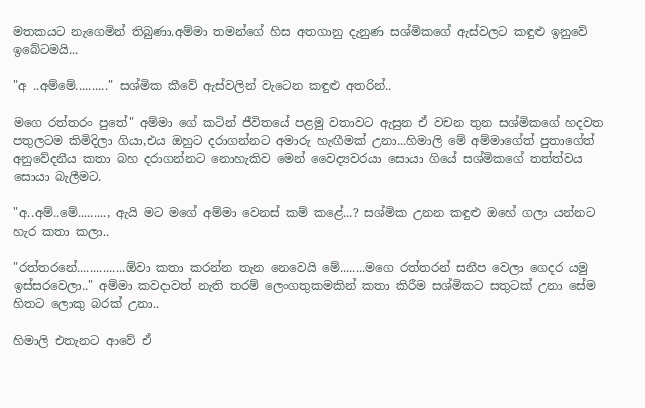මතකයට නැගෙමින් තිබුණා.අම්මා තමන්ගේ හිස අතගානු දැනුණ සශ්මිකගේ ඇස්වලට කඳුළු ඉනුවේ ඉබේටමයි...

"අ ..අම්මේ.........." සශ්මික කීවේ ඇස්වලින් වැටෙන කඳුළු අතරින්..

මගෙ රත්තරං පුතේ" අම්මා ගේ කටින් ජීවිතයේ පළමු වතාවට ඇසුන ඒ වචන තුන සශ්මිකගේ හදවත පතුලටම කිමිදිලා ගියා,එය ඔහුට දරාගන්නට අමාරු හැඟීමක් උනා...හිමාලි මේ අම්මාගේත් පුතාගේත් අනුවේදනීය කතා බහ දරාගන්නට නොහැකිව මෙන් වෛද්‍යවරයා සොයා ගියේ සශ්මිකගේ තත්ත්වය සොයා බැලීමට.

"අ..අම්..මේ........., ඇයි මට මගේ අම්මා වෙනස් කම් කළේ...? සශ්මික උනන කඳුළු ඔහේ ගලා යන්නට හැර කතා කලා..

"රත්තරනේ...............ඕවා කතා කරන්න තැන නෙවෙයි මේ........මගෙ රත්තරන් සනීප වෙලා ගෙදර යමු ඉස්සරවෙලා.." අම්මා කවදාවත් නැති තරම් ලෙංගතුකමකින් කතා කිරීම සශ්මිකට සතුටක් උනා සේම හිතට ලොකු බරක් උනා..

හිමාලි එතැනට ආවේ ඒ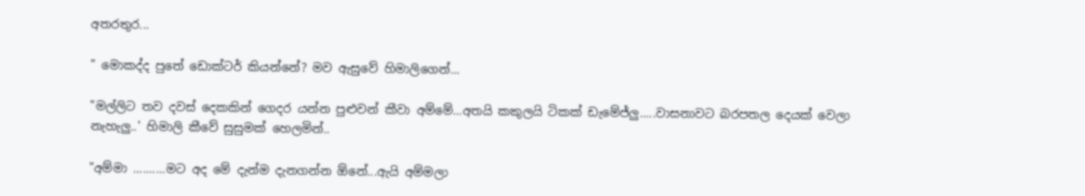අතරතුර...

" මොකද්ද පුතේ ඩොක්ටර් කියන්නේ? මව ඇසුවේ හිමාලිගෙන්...

"මල්ලිට තව දවස් දෙකකින් ගෙදර යන්න පුළුවන් කීවා අම්මේ...අතයි කකුලයි ටිකක් ඩැමේජ්ලු.....වාසනාවට බරපතල දෙයක් වෙලා නැහැලු..' හිමාලි කීවේ සුසුමක් හෙලමින්..

"අම්මා ..........මට අද මේ දැන්ම දැනගන්න ඕනේ...ඇයි අම්මලා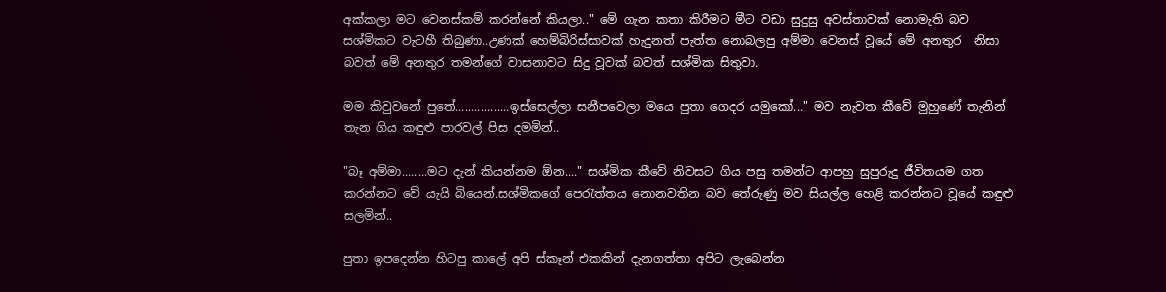අක්කලා මට වෙනස්කම් කරන්නේ කියලා.." මේ ගැන කතා කිරීමට මීට වඩා සුදුසු අවස්තාවක් නොමැති බව සශ්මිකට වැටහී තිබුණා..උණක් හෙම්බිරිස්සාවක් හැදුනත් පැත්ත නොබලපු අම්මා වෙනස් වූයේ මේ අනතුර  නිසා බවත් මේ අනතුර තමන්ගේ වාසනාවට සිදු වූවක් බවත් සශ්මික සිතුවා.

මම කිවුවනේ පුතේ.................ඉස්සෙල්ලා සනීපවෙලා මයෙ පුතා ගෙදර යමුකෝ..." මව නැවත කීවේ මුහුණේ තැනින් තැන ගිය කඳුළු පාරවල් පිස දමමින්..

"බෑ අම්මා........මට දැන් කියන්නම ඕන...." සශ්මික කීවේ නිවසට ගිය පසු තමන්ට ආපහු සුපුරුදු ජීවිතයම ගත කරන්නට වේ යැයි බියෙන්.සශ්මිකගේ පෙරැත්තය නොනවතින බව තේරුණු මව සියල්ල හෙළි කරන්නට වූයේ කඳුළු සලමින්..

පුතා ඉපදෙන්න හිටපු කාලේ අපි ස්කෑන් එකකින් දැනගත්තා අපිට ලැබෙන්න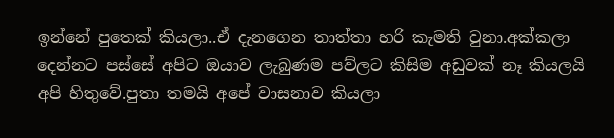ඉන්නේ පුතෙක් කියලා..ඒ දැනගෙන තාත්තා හරි කැමති වුනා.අක්කලා දෙන්නට පස්සේ අපිට ඔයාව ලැබුණම පව්ලට කිසිම අඩුවක් නෑ කියලයි අපි හිතුවේ.පුතා තමයි අපේ වාසනාව කියලා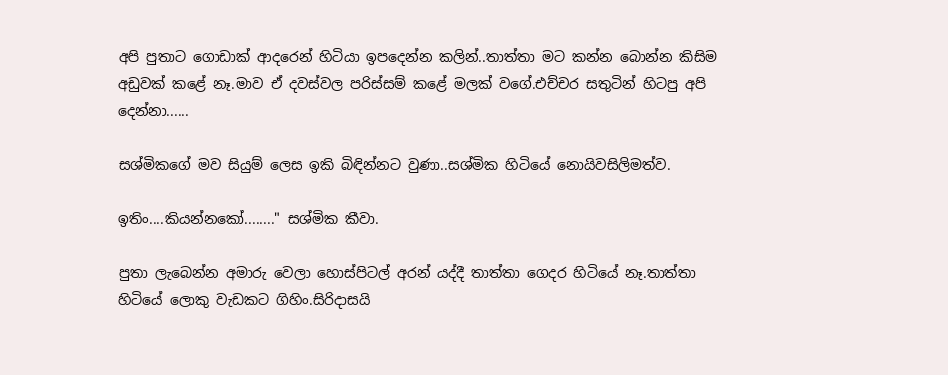අපි පුතාට ගොඩාක් ආදරෙන් හිටියා ඉපදෙන්න කලින්..තාත්තා මට කන්න බොන්න කිසිම අඩුවක් කළේ නෑ.මාව ඒ දවස්වල පරිස්සම් කළේ මලක් වගේ.එච්චර සතුටින් හිටපු අපි දෙන්නා......

සශ්මිකගේ මව සියුම් ලෙස ඉකි බිඳින්නට වුණා..සශ්මික හිටියේ නොයිවසිලිමත්ව.

ඉතිං....කියන්නකෝ........" සශ්මික කීවා.

පුතා ලැබෙන්න අමාරු වෙලා හොස්පිටල් අරන් යද්දී තාත්තා ගෙදර හිටියේ නෑ.තාත්තා හිටියේ ලොකු වැඩකට ගිහිං.සිරිදාසයි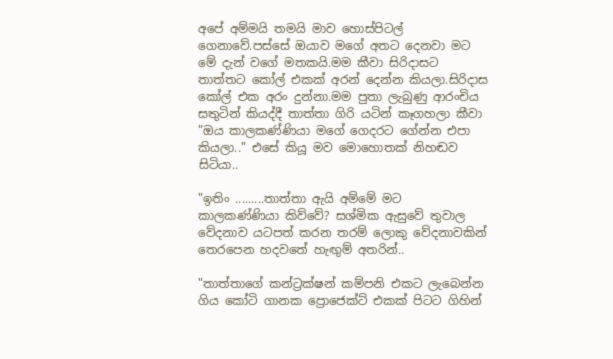අපේ අම්මයි තමයි මාව හොස්පිටල් ගෙනාවේ.පස්සේ ඔයාව මගේ අතට දෙනවා මට මේ දැන් වගේ මතකයි.මම කීවා සිරිදාසට තාත්තට කෝල් එකක් අරන් දෙන්න කියලා.සිරිදාස කෝල් එක අරං දුන්නා.මම පුතා ලැබුණු ආරංචිය සතුටින් කියද්දී තාත්තා ගිරි යටින් කෑගහලා කීවා "ඔය කාලකණ්ණියා මගේ ගෙදරට ගේන්න එපා කියලා.." එසේ කියූ මව මොහොතක් නිහඬව සිටියා..

"ඉතිං .........තාත්තා ඇයි අම්මේ මට කාලකණ්ණියා කිව්වේ? සශ්මික ඇසුවේ තුවාල වේදනාව යටපත් කරන තරම් ලොකු වේදනාවකින් තෙරපෙන හදවතේ හැඟුම් අතරින්..

"තාත්තාගේ කන්ට්‍රක්ෂන් කම්පනි එකට ලැබෙන්න ගිය කෝටි ගානක ප්‍රොජෙක්ට් එකක් පිටට ගිහින්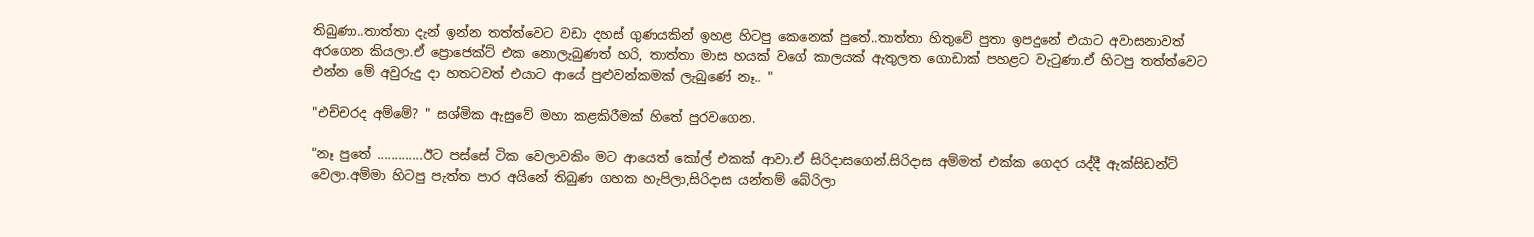තිබුණා..තාත්තා දැන් ඉන්න තත්ත්වෙට වඩා දහස් ගුණයකින් ඉහළ හිටපු කෙනෙක් පුතේ..තාත්තා හිතුවේ පුතා ඉපදුනේ එයාට අවාසනාවත් අරගෙන කියලා.ඒ ප්‍රොජෙක්ට් එක නොලැබුණත් හරි, තාත්තා මාස හයක් වගේ කාලයක් ඇතුලත ගොඩාක් පහළට වැටුණා.ඒ හිටපු තත්ත්වෙට එන්න මේ අවුරුදු දා හතටවත් එයාට ආයේ පුළුවන්කමක් ලැබුණේ නෑ.. "

"එච්චරද අම්මේ? " සශ්මික ඇසුවේ මහා කළකිරීමක් හිතේ පුරවගෙන.

"නෑ පුතේ .............ඊට පස්සේ ටික වෙලාවකිං මට ආයෙත් කෝල් එකක් ආවා.ඒ සිරිදාසගෙන්.සිරිදාස අම්මත් එක්ක ගෙදර යද්දී ඇක්සිඩන්ට් වෙලා.අම්මා හිටපු පැත්ත පාර අයිනේ තිබුණ ගහක හැපිලා,සිරිදාස යන්තම් බේරිලා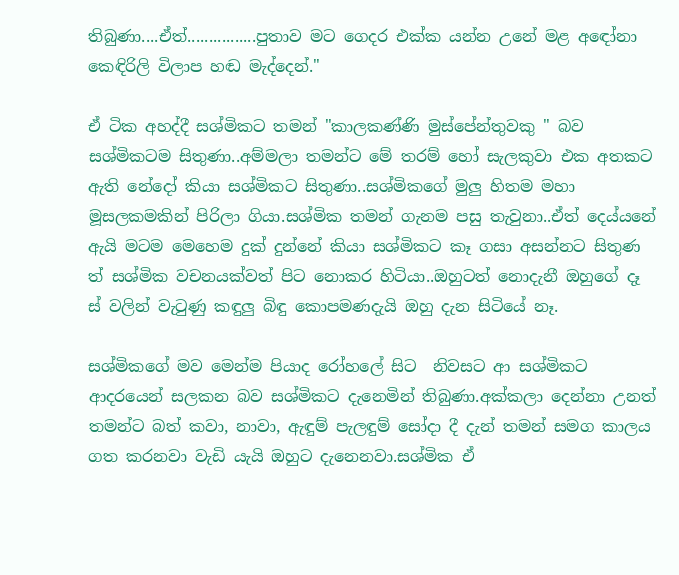තිබුණා....ඒත්................පුතාව මට ගෙදර එක්ක යන්න උනේ මළ අඳෝනා කෙඳිරිලි විලාප හඬ මැද්දෙන්."

ඒ ටික අහද්දී සශ්මිකට තමන් "කාලකණ්ණි මුස්පේන්තුවකු " බව සශ්මිකටම සිතුණා..අම්මලා තමන්ට මේ තරම් හෝ සැලකුවා එක අතකට ඇති නේදෝ කියා සශ්මිකට සිතුණා..සශ්මිකගේ මුලු හිතම මහා මූසලකමකින් පිරිලා ගියා.සශ්මික තමන් ගැනම පසු තැවුනා..ඒත් දෙය්යනේ ඇයි මටම මෙහෙම දුක් දුන්නේ කියා සශ්මිකට කෑ ගසා අසන්නට සිතුණ ත් සශ්මික වචනයක්වත් පිට නොකර හිටියා..ඔහුටත් නොදැනී ඔහුගේ දෑ ස් වලින් වැටුණු කඳුලු බිඳු කොපමණදැයි ඔහු දැන සිටියේ නෑ.

සශ්මිකගේ මව මෙන්ම පියාද රෝහලේ සිට  නිවසට ආ සශ්මිකට ආදරයෙන් සලකන බව සශ්මිකට දැනෙමින් තිබුණා.අක්කලා දෙන්නා උනත් තමන්ට බත් කවා, නාවා, ඇඳුම් පැලඳුම් සෝදා දී දැන් තමන් සමග කාලය ගත කරනවා වැඩි යැයි ඔහුට දැනෙනවා.සශ්මික ඒ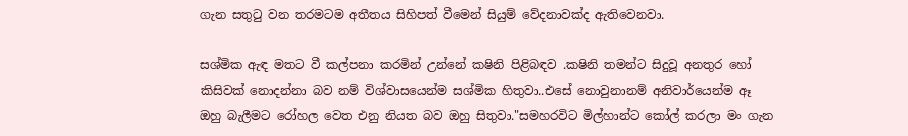ගැන සතුටු වන තරමටම අතීතය සිහිපත් වීමෙන් සියුම් වේදනාවක්ද ඇතිවෙනවා.

සශ්මික ඇඳ මතට වී කල්පනා කරමින් උන්නේ කෂිනි පිළිබඳව .කෂිනි තමන්ට සිදුවූ අනතුර හෝ කිසිවක් නොදන්නා බව නම් විශ්වාසයෙන්ම සශ්මික හිතුවා..එසේ නොවුනානම් අනිවාර්යෙන්ම ඈ ඔහු බැලීමට රෝහල වෙත එනු නියත බව ඔහු සිතුවා."සමහරවිට මිල්හාන්ට කෝල් කරලා මං ගැන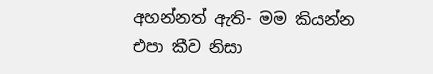අහන්නත් ඇති- මම කියන්න එපා කීව නිසා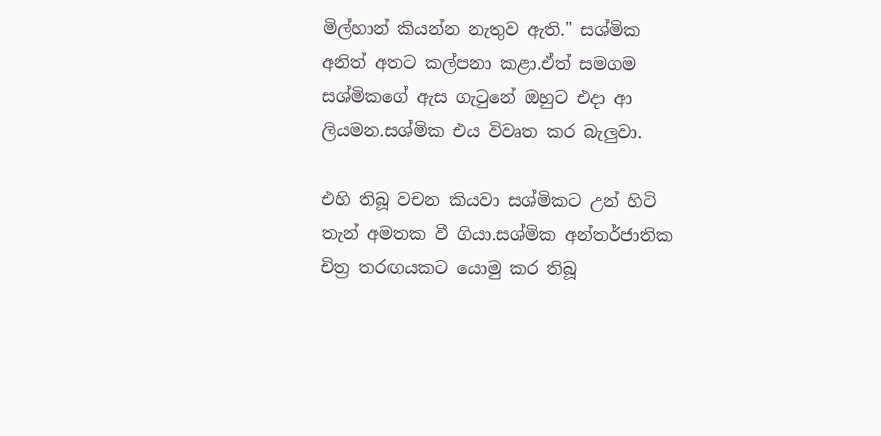මිල්හාන් කියන්න නැතුව ඇති." සශ්මික අනිත් අතට කල්පනා කළා.ඒත් සමගම සශ්මිකගේ ඇස ගැටුනේ ඔහුට එදා ආ ලියමන.සශ්මික එය විවෘත කර බැලුවා.

එහි තිබූ වචන කියවා සශ්මිකට උන් හිටි තැන් අමතක වී ගියා.සශ්මික අන්තර්ජාතික චිත්‍ර තරඟයකට යොමු කර තිබූ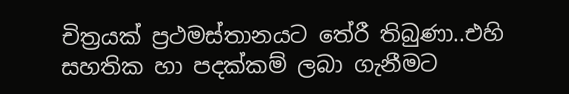චිත්‍රයක් ප්‍රථමස්තානයට තේරී තිබුණා..එහි සහතික හා පදක්කම් ලබා ගැනීමට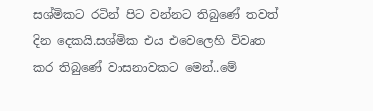සශ්මිකට රටින් පිට වන්නට තිබුණේ තවත් දින දෙකයි.සශ්මික එය එවෙලෙහි විවෘත කර තිබුණේ වාසනාවකට මෙන්..මේ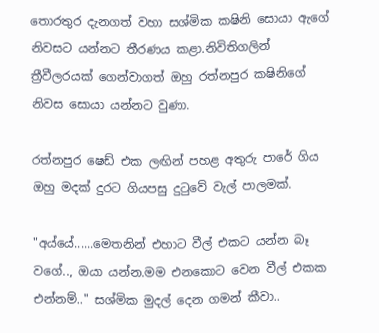තොරතුර දැනගත් වහා සශ්මික කෂිනි සොයා ඇගේ නිවසට යන්නට තීරණය කළා.නිවිතිගලින් ත්‍රීවීලරයක් ගෙන්වාගත් ඔහු රත්නපුර කෂිනිගේ නිවස සොයා යන්නට වුණා.

රත්නපුර ෂෙඩ් එක ලඟින් පහළ අතුරු පාරේ ගිය ඔහු මදක් දුරට ගියපසු දුටුවේ වැල් පාලමක්.

"අය්යේ......මෙතනින් එහාට වීල් එකට යන්න බෑ වගේ.., ඔයා යන්න.මම එනකොට වෙන වීල් එකක එන්නම්.." සශ්මික මුදල් දෙන ගමන් කීවා..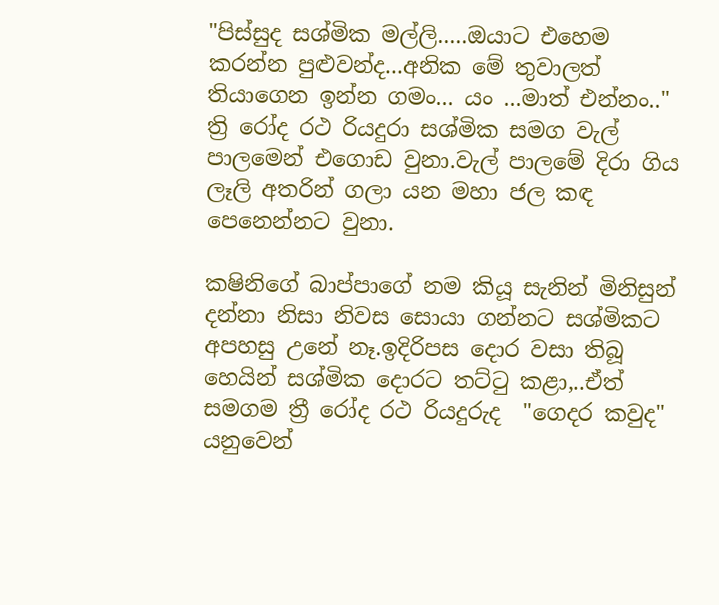"පිස්සුද සශ්මික මල්ලි.....ඔයාට එහෙම කරන්න පුළුවන්ද...අනික මේ තුවාලත් තියාගෙන ඉන්න ගමං... යං ...මාත් එන්නං.." ත්‍රි රෝද රථ රියදුරා සශ්මික සමග වැල් පාලමෙන් එගොඩ වුනා.වැල් පාලමේ දිරා ගිය ලෑලි අතරින් ගලා යන මහා ජල කඳ පෙනෙන්නට වුනා.

කෂිනිගේ බාප්පාගේ නම කියූ සැනින් මිනිසුන් දන්නා නිසා නිවස සොයා ගන්නට සශ්මිකට අපහසු උනේ නෑ.ඉදිරිපස දොර වසා තිබූ හෙයින් සශ්මික දොරට තට්ටු කළා,..ඒත් සමගම ත්‍රී රෝද රථ රියදුරුද  "ගෙදර කවුද" යනුවෙන්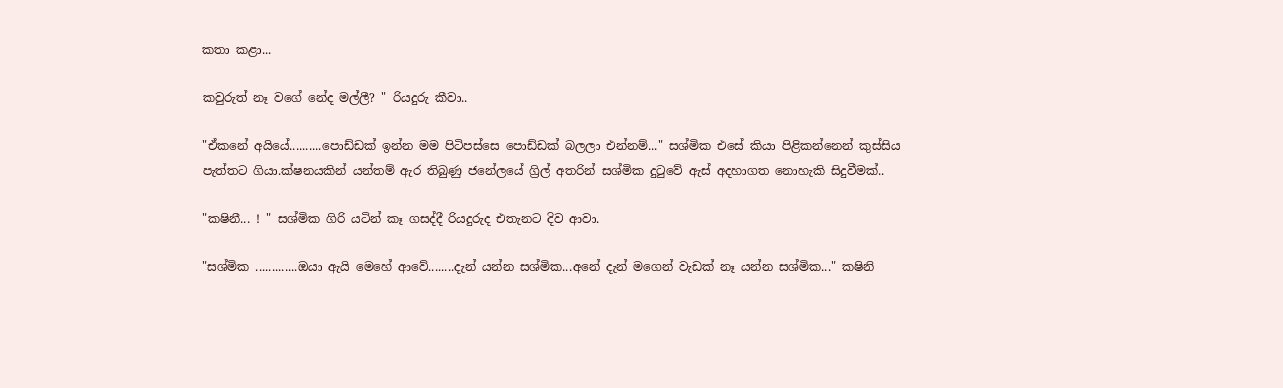කතා කළා...

කවුරුත් නෑ වගේ නේද මල්ලී? " රියදුරු කීවා..

"ඒකනේ අයියේ..........පොඩ්ඩක් ඉන්න මම පිටිපස්සෙ පොඩ්ඩක් බලලා එන්නම්..." සශ්මික එසේ කියා පිළිකන්නෙන් කුස්සිය පැත්තට ගියා.ක්ෂනයකින් යන්තම් ඇර තිබුණු ජනේලයේ ග්‍රිල් අතරින් සශ්මික දුටුවේ ඇස් අදහාගත නොහැකි සිදුවීමක්..

"කෂිනී... ! " සශ්මික ගිරි යටින් කෑ ගසද්දී රියදුරුද එතැනට දිව ආවා.

"සශ්මික .............ඔයා ඇයි මෙහේ ආවේ........දැන් යන්න සශ්මික...අනේ දැන් මගෙන් වැඩක් නෑ යන්න සශ්මික..." කෂිනි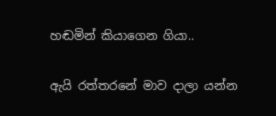හඬමින් කියාගෙන ගියා..

ඇයි රත්තරනේ මාව දාලා යන්න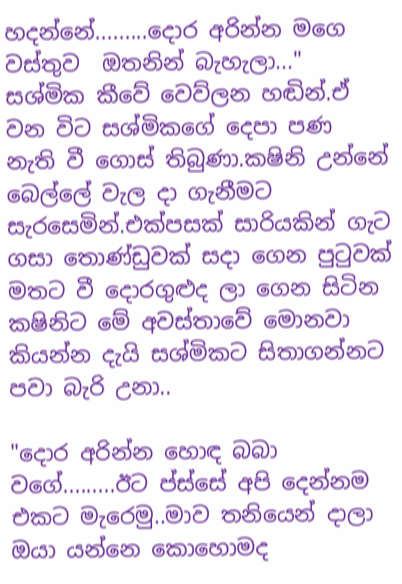හදන්නේ.........දොර අරින්න මගෙ වස්තුව  ඔතනින් බැහැලා..." සශ්මික කීවේ වෙව්ලන හඬින්.ඒ වන විට සශ්මිකගේ දෙපා පණ නැති වී ගොස් තිබුණා.කෂිනි උන්නේ බෙල්ලේ වැල දා ගැනීමට සැරසෙමින්.එක්පසක් සාරියකින් ගැට ගසා තොණ්ඩුවක් සදා ගෙන පුටුවක් මතට වී දොරගුළුද ලා ගෙන සිටින කෂිනිට මේ අවස්තාවේ මොනවා කියන්න දැයි සශ්මිකට සිතාගන්නට පවා බැරි උනා..

"දොර අරින්න හොඳ බබා වගේ.........ඊට ප්ස්සේ අපි දෙන්නම එකට මැරෙමු..මාව තනියෙන් දාලා ඔයා යන්නෙ කොහොමද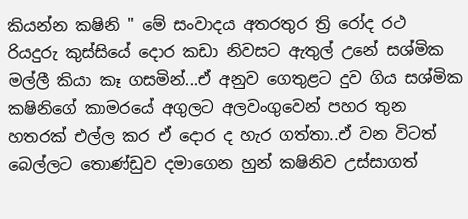කියන්න කෂිනි " මේ සංවාදය අතරතුර ත්‍රි රෝද රථ රියදුරු කුස්සියේ දොර කඩා නිවසට ඇතුල් උනේ සශ්මික මල්ලී කියා කෑ ගසමින්...ඒ අනුව ගෙතුළට දුව ගිය සශ්මික කෂිනිගේ කාමරයේ අගුලට අලවංගුවෙන් පහර තුන හතරක් එල්ල කර ඒ දොර ද හැර ගත්තා..ඒ වන විටත් බෙල්ලට තොණ්ඩුව දමාගෙන හුන් කෂිනිව උස්සාගත්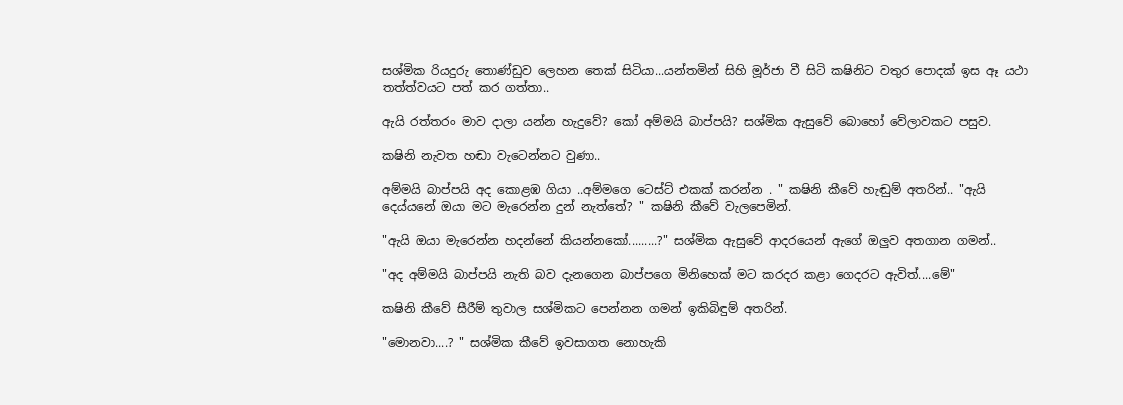සශ්මික රියදුරු තොණ්ඩුව ලෙහන තෙක් සිටියා...යන්තමින් සිහි මූර්ජා වී සිටි කෂිනිට වතුර පොදක් ඉස ඈ යථා තත්ත්වයට පත් කර ගත්තා..

ඇයි රත්තරං මාව දාලා යන්න හැදුවේ? කෝ අම්මයි බාප්පයි? සශ්මික ඇසුවේ බොහෝ වේලාවකට පසුව.

කෂිනි නැවත හඬා වැටෙන්නට වුණා..

අම්මයි බාප්පයි අද කොළඹ ගියා ..අම්මගෙ ටෙස්ට් එකක් කරන්න . " කෂිනි කීවේ හැඬුම් අතරින්.. "ඇයි දෙය්යනේ ඔයා මට මැරෙන්න දුන් නැත්තේ? " කෂිනි කීවේ වැලපෙමින්.

"ඇයි ඔයා මැරෙන්න හදන්නේ කියන්නකෝ.........?" සශ්මික ඇසුවේ ආදරයෙන් ඇගේ ඔලුව අතගාන ගමන්..

"අද අම්මයි බාප්පයි නැති බව දැනගෙන බාප්පගෙ මිනිහෙක් මට කරදර කළා ගෙදරට ඇවිත්....මේ"

කෂිනි කීවේ සීරීම් තුවාල සශ්මිකට පෙන්නන ගමන් ඉකිබිඳුම් අතරින්.

"මොනවා....? " සශ්මික කීවේ ඉවසාගත නොහැකි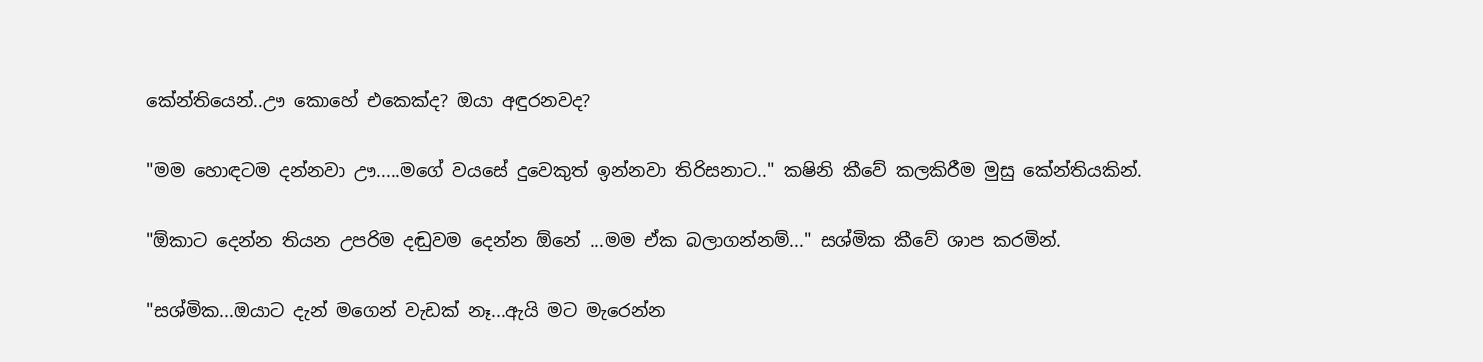කේන්තියෙන්..ඌ කොහේ එකෙක්ද? ඔයා අඳුරනවද?

"මම හොඳටම දන්නවා ඌ.....මගේ වයසේ දුවෙකුත් ඉන්නවා තිරිසනාට.." කෂිනි කීවේ කලකිරීම මුසු කේන්තියකින්.

"ඕකාට දෙන්න තියන උපරිම දඬුවම දෙන්න ඕනේ ...මම ඒක බලාගන්නම්..." සශ්මික කීවේ ශාප කරමින්.

"සශ්මික...ඔයාට දැන් මගෙන් වැඩක් නෑ...ඇයි මට මැරෙන්න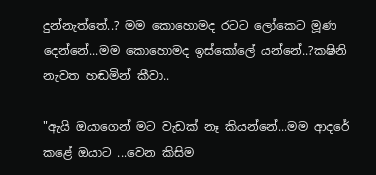දුන්නැත්තේ..? මම කොහොමද රටට ලෝකෙට මූණ දෙන්නේ...මම කොහොමද ඉස්කෝලේ යන්නේ..?කෂිනි නැවත හඬමින් කීවා..

"ඇයි ඔයාගෙන් මට වැඩක් නෑ කියන්නේ...මම ආදරේ කළේ ඔයාට ...වෙන කිසිම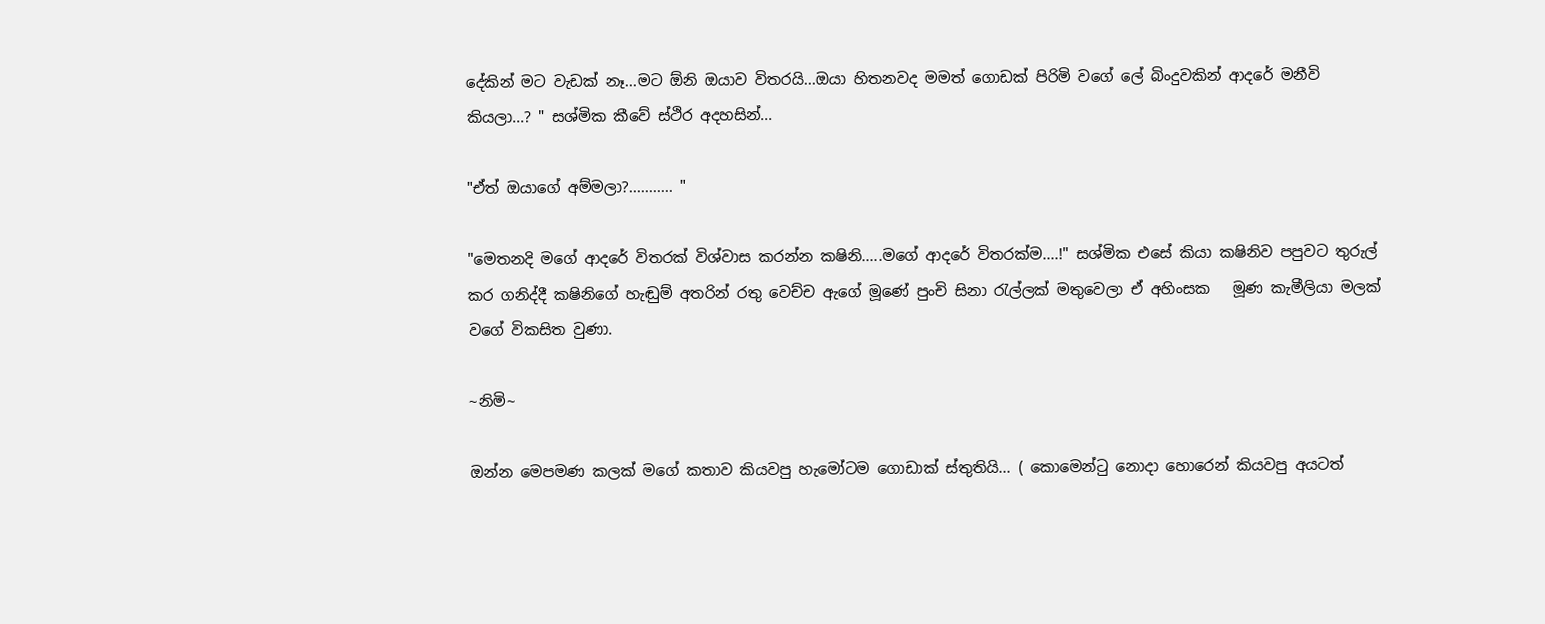දේකින් මට වැඩක් නෑ...මට ඕනි ඔයාව විතරයි...ඔයා හිතනවද මමත් ගොඩක් පිරිමි වගේ ලේ බිංදුවකින් ආදරේ මනීවි කියලා...? " සශ්මික කීවේ ස්ථිර අදහසින්...

"ඒත් ඔයාගේ අම්මලා?........... "

"මෙතනදි මගේ ආදරේ විතරක් විශ්වාස කරන්න කෂිනි.....මගේ ආදරේ විතරක්ම....!" සශ්මික එසේ කියා කෂිනිව පපුවට තුරුල් කර ගනිද්දී කෂිනිගේ හැඬුම් අතරින් රතු වෙච්ච ඇගේ මූණේ පුංචි සිනා රැල්ලක් මතුවෙලා ඒ අහිංසක   මූණ කැමීලියා මලක් වගේ විකසිත වුණා.

~නිමි~

ඔන්න මෙපමණ කලක් මගේ කතාව කියවපු හැමෝටම ගොඩාක් ස්තුතියි... ( කොමෙන්ටු නොදා හොරෙන් කියවපු අයටත්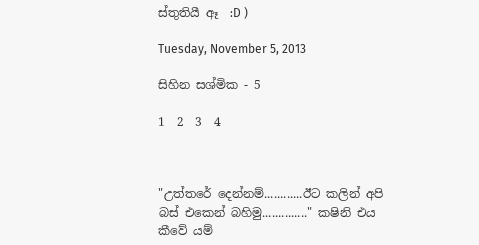ස්තුතියී ඈ  :D )

Tuesday, November 5, 2013

සිහින සශ්මික - 5

1  2  3  4



"උත්තරේ දෙන්නම්............ඊට කලින් අපි බස් එකෙන් බහිමු.............." කෂිනි එය කීවේ යම්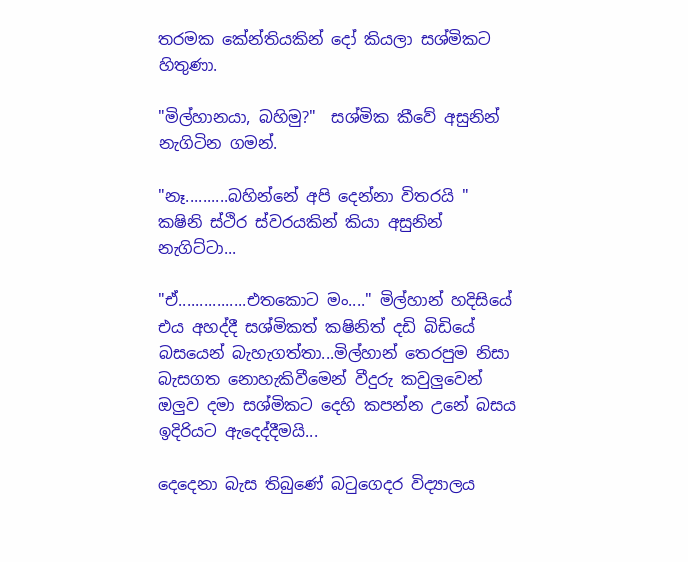තරමක කේන්තියකින් දෝ කියලා සශ්මිකට හිතුණා.

"මිල්හානයා, බහිමු?"  සශ්මික කීවේ අසුනින් නැගිටින ගමන්.

"නෑ..........බහින්නේ අපි දෙන්නා විතරයි " කෂිනි ස්ථිර ස්වරයකින් කියා අසුනින් නැගිට්ටා...

"ඒ................එතකොට මං...." මිල්හාන් හදිසියේ එය අහද්දී සශ්මිකත් කෂිනිත් දඩි බිඩියේ බසයෙන් බැහැගත්තා...මිල්හාන් තෙරපුම නිසා බැසගත නොහැකිවීමෙන් වීදුරු කවුලුවෙන් ඔලුව දමා සශ්මිකට දෙහි කපන්න උනේ බසය ඉදිරියට ඇදෙද්දීමයි...

දෙදෙනා බැස තිබුණේ බටුගෙදර විද්‍යාලය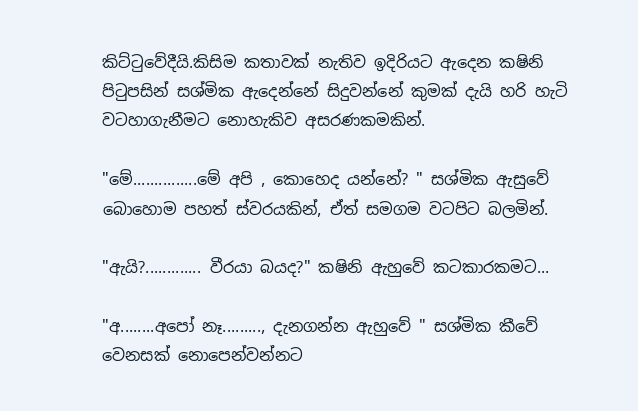කිට්ටුවේදීයි.කිසිම කතාවක් නැතිව ඉදිරියට ඇදෙන කෂිනි පිටුපසින් සශ්මික ඇදෙන්නේ සිදුවන්නේ කුමක් දැයි හරි හැටි වටහාගැනීමට නොහැකිව අසරණකමකින්.

"මේ...............මේ අපි , කොහෙද යන්නේ? " සශ්මික ඇසුවේ බොහොම පහත් ස්වරයකින්, ඒත් සමගම වටපිට බලමින්.

"ඇයි?............. වීරයා බයද?" කෂිනි ඇහුවේ කටකාරකමට...

"අ........අපෝ නෑ........., දැනගන්න ඇහුවේ " සශ්මික කීවේ වෙනසක් නොපෙන්වන්නට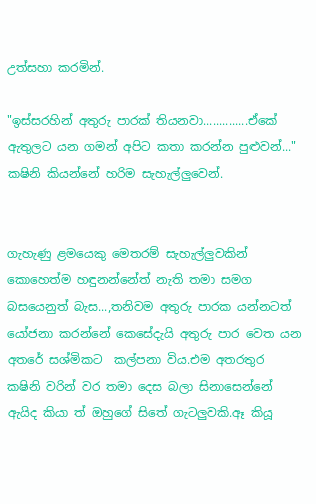උත්සහා කරමින්.

"ඉස්සරහින් අතුරු පාරක් තියනවා..............ඒකේ ඇතුලට යන ගමන් අපිට කතා කරන්න පුළුවන්..." කෂිනි කියන්නේ හරිම සැහැල්ලුවෙන්.


ගැහැණු ළමයෙකු මෙතරම් සැහැල්ලුවකින්  කොහෙත්ම හඳුනන්නේත් නැති තමා සමග බසයෙනුත් බැස...,තනිවම අතුරු පාරක යන්නටත් යෝජනා කරන්නේ කෙසේදැයි අතුරු පාර වෙත යන අතරේ සශ්මිකට  කල්පනා විය.එම අතරතුර කෂිනි වරින් වර තමා දෙස බලා සිනාසෙන්නේ ඇයිද කියා ත් ඔහුගේ සිතේ ගැටලුවකි.ඈ කියූ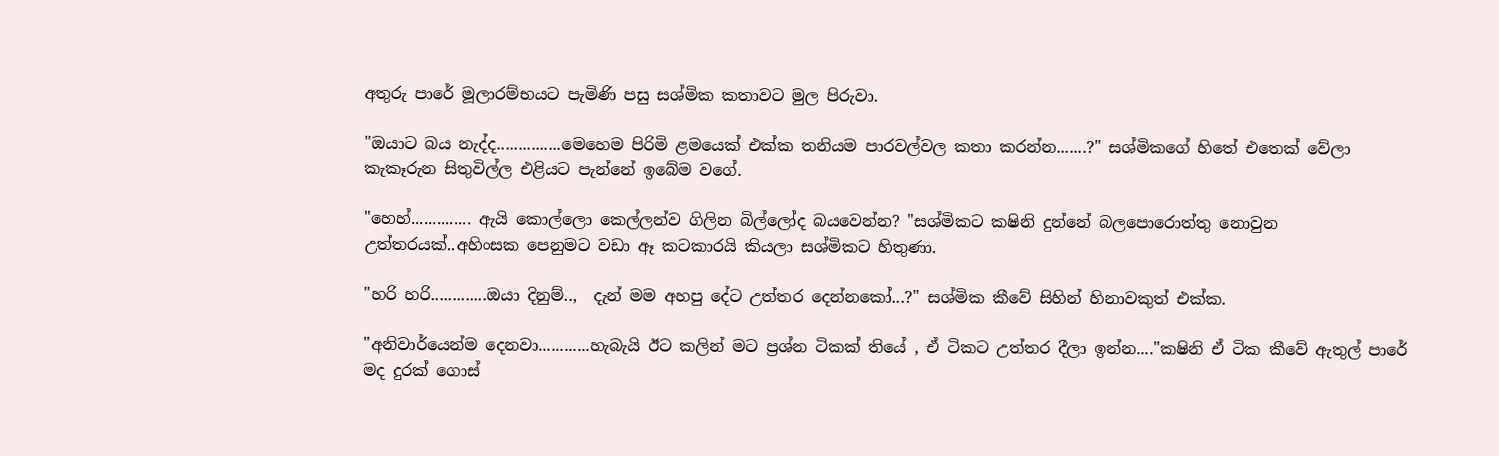අතුරු පාරේ මූලාරම්භයට පැමිණි පසු සශ්මික කතාවට මුල පිරුවා.

"ඔයාට බය නැද්ද...............මෙහෙම පිරිමි ළමයෙක් එක්ක තනියම පාරවල්වල කතා කරන්න.......?" සශ්මිකගේ හිතේ එතෙක් වේලා කැකෑරුන සිතුවිල්ල එළියට පැන්නේ ඉබේම වගේ.

"හෙහ්.............. ඇයි කොල්ලො කෙල්ලන්ව ගිලින බිල්ලෝද බයවෙන්න? "සශ්මිකට කෂිනි දුන්නේ බලපොරොත්තු නොවුන උත්තරයක්..අහිංසක පෙනුමට වඩා ඈ කටකාරයි කියලා සශ්මිකට හිතුණා.

"හරි හරි.............ඔයා දිනුම්..,  දැන් මම අහපු දේට උත්තර දෙන්නකෝ...?" සශ්මික කීවේ සිහින් හිනාවකුත් එක්ක.

"අනිවාර්යෙන්ම දෙනවා............හැබැයි ඊට කලින් මට ප්‍රශ්න ටිකක් තියේ , ඒ ටිකට උත්තර දීලා ඉන්න...."කෂිනි ඒ ටික කීවේ ඇතුල් පාරේ මද දුරක් ගොස්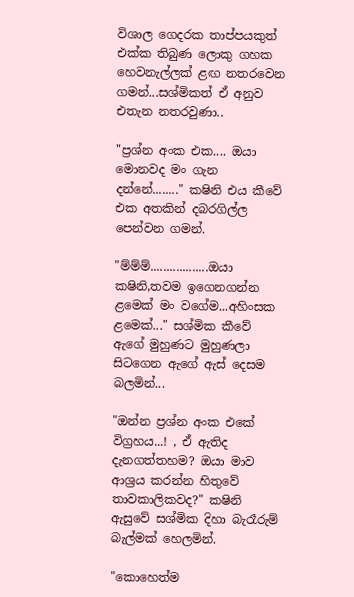විශාල ගෙදරක තාප්පයකුත් එක්ක තිබුණ ලොකු ගහක හෙවනැල්ලක් ළඟ නතරවෙන ගමන්...සශ්මිකත් ඒ අනුව එතැන නතරවුණා..

"ප්‍රශ්න අංක එක.... ඔයා මොනවද මං ගැන දන්නේ........" කෂිනි එය කීවේ එක අතකින් දබරගිල්ල පෙන්වන ගමන්.

"ම්ම්ම්..................ඔයා කෂිනි,තවම ඉගෙනගන්න ළමෙක් මං වගේම...අහිංසක ළමෙක්..." සශ්මික කීවේ ඇගේ මුහුණට මුහුණලා සිටගෙන ඇගේ ඇස් දෙසම බලමින්...

"ඔන්න ප්‍රශ්න අංක එකේ විග්‍රහය...! , ඒ ඇතිද දැනගත්තහම? ඔයා මාව ආශ්‍රය කරන්න හිතුවේ තාවකාලිකවද?" කෂිනි ඇසුවේ සශ්මික දිහා බැරෑරුම් බැල්මක් හෙලමින්.

"කොහෙත්ම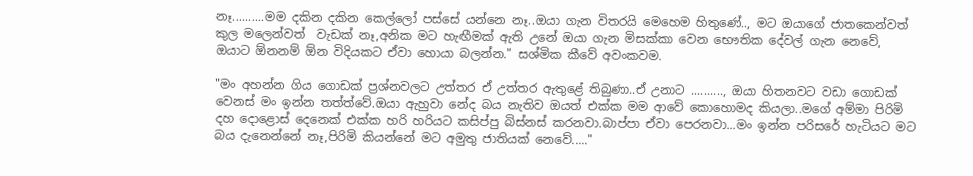නෑ..........මම දකින දකින කෙල්ලෝ පස්සේ යන්නෙ නෑ..ඔයා ගැන විතරයි මෙහෙම හිතුණේ.., මට ඔයාගේ ජාතකෙන්වත් කුල මලෙන්වත්  වැඩක් නෑ,අනික මට හැඟීමක් ඇති උනේ ඔයා ගැන මිසක්කා වෙන භෞතික දේවල් ගැන නෙවේ, ඔයාට ඕනනම් ඕන විදියකට ඒවා හොයා බලන්න." සශ්මික කීවේ අවංකවම.

"මං අහන්න ගිය ගොඩක් ප්‍රශ්නවලට උත්තර ඒ උත්තර ඇතුළේ තිබුණා..ඒ උනාට .........., ඔයා හිතනවට වඩා ගොඩක් වෙනස් මං ඉන්න තත්ත්වේ.ඔයා ඇහුවා නේද බය නැතිව ඔයත් එක්ක මම ආවේ කොහොමද කියලා..මගේ අම්මා පිරිමි දහ දොළොස් දෙනෙක් එක්ක හරි හරියට කසිප්පු බිස්නස් කරනවා.බාප්පා ඒවා පෙරනවා...මං ඉන්න පරිසරේ හැටියට මට බය දැනෙන්නේ නෑ,පිරිමි කියන්නේ මට අමුතු ජාතියක් නෙවේ....."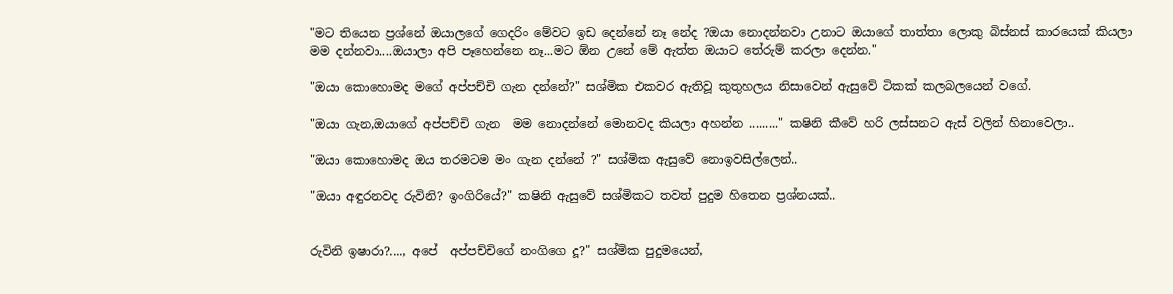"මට තියෙන ප්‍රශ්නේ ඔයාලගේ ගෙදරිං මේවට ඉඩ දෙන්නේ නෑ නේද ?ඔයා නොදන්නවා උනාට ඔයාගේ තාත්තා ලොකු බිස්නස් කාරයෙක් කියලා මම දන්නවා....ඔයාලා අපි පෑහෙන්නෙ නෑ...මට ඕන උනේ මේ ඇත්ත ඔයාට තේරුම් කරලා දෙන්න."

"ඔයා කොහොමද මගේ අප්පච්චි ගැන දන්නේ?" සශ්මික එකවර ඇතිවූ කුතුහලය නිසාවෙන් ඇසුවේ ටිකක් කලබලයෙන් වගේ.

"ඔයා ගැන,ඔයාගේ අප්පච්චි ගැන  මම නොදන්නේ මොනවද කියලා අහන්න ........." කෂිනි කීවේ හරි ලස්සනට ඇස් වලින් හිනාවෙලා..

"ඔයා කොහොමද ඔය තරමටම මං ගැන දන්නේ ?" සශ්මික ඇසුවේ නොඉවසිල්ලෙන්..

"ඔයා අඳුරනවද රුවිනි? ඉංගිරියේ?" කෂිනි ඇසුවේ සශ්මිකට තවත් පුදුම හිතෙන ප්‍රශ්නයක්..


රුවිනි ඉෂාරා?...., අපේ  අප්පච්චිගේ නංගිගෙ දූ?" සශ්මික පුදුමයෙන්,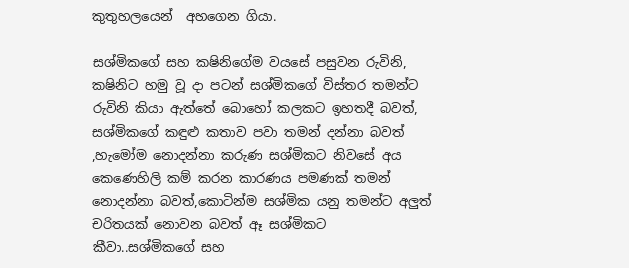කුතුහලයෙන්  අහගෙන ගියා.

සශ්මිකගේ සහ කෂිනිගේම වයසේ පසුවන රුවිනි, කෂිනිට හමු වූ දා පටන් සශ්මිකගේ විස්තර තමන්ට රුවිනි කියා ඇත්තේ බොහෝ කලකට ඉහතදී බවත්, සශ්මිකගේ කඳුළු කතාව පවා තමන් දන්නා බවත් ,හැමෝම නොදන්නා කරුණ සශ්මිකට නිවසේ අය කෙණෙහිලි කම් කරන කාරණය පමණක් තමන් නොදන්නා බවත්,කොටින්ම සශ්මික යනු තමන්ට අලුත් චරිතයක් නොවන බවත් ඈ සශ්මිකට කීවා..සශ්මිකගේ සහ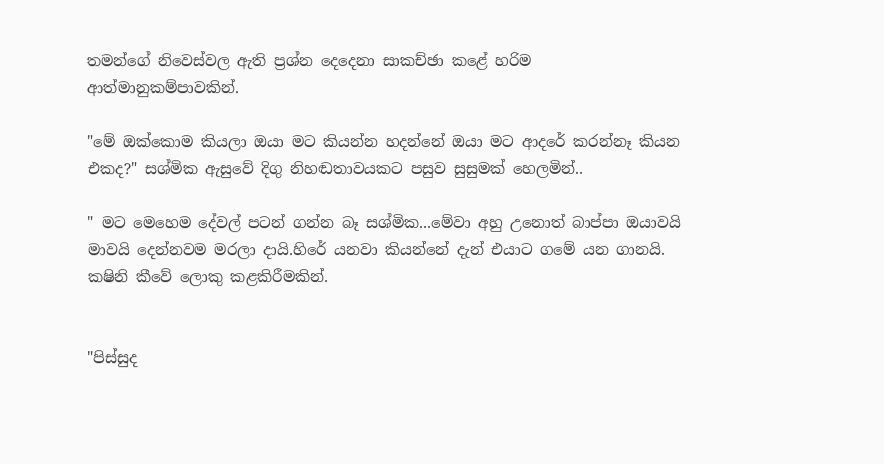තමන්ගේ නිවෙස්වල ඇති ප්‍රශ්න දෙදෙනා සාකච්ඡා කළේ හරිම ආත්මානුකම්පාවකින්.

"මේ ඔක්කොම කියලා ඔයා මට කියන්න හදන්නේ ඔයා මට ආදරේ කරන්නෑ කියන එකද?" සශ්මික ඇසුවේ දිගු නිහඬතාවයකට පසුව සුසුමක් හෙලමින්..

" මට මෙහෙම දේවල් පටන් ගන්න බෑ සශ්මික...මේවා අහු උනොත් බාප්පා ඔයාවයි මාවයි දෙන්නවම මරලා දායි.හිරේ යනවා කියන්නේ දැන් එයාට ගමේ යන ගානයි. කෂිනි කීවේ ලොකු කළකිරීමකින්.


"පිස්සුද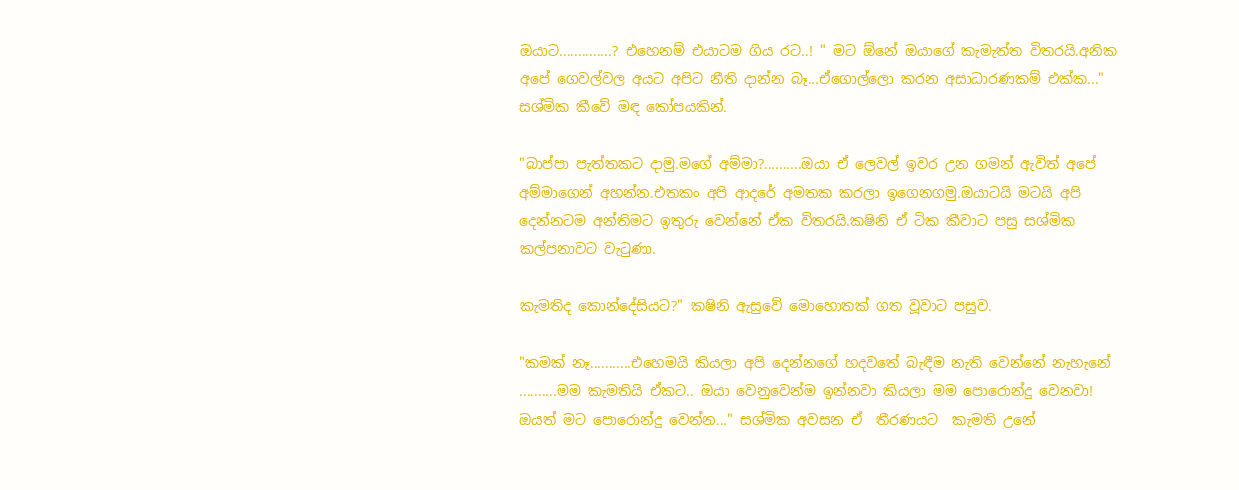ඔයාට..............? එහෙනම් එයාටම ගිය රට..! " මට ඕනේ ඔයාගේ කැමැත්ත විතරයි.අනික අපේ ගෙවල්වල අයට අපිට නීති දාන්න බෑ...ඒගොල්ලො කරන අසාධාරණකම් එක්ක..." සශ්මික කීවේ මඳ කෝපයකින්.

"බාප්පා පැත්තකට දාමු.මගේ අම්මා?..........ඔයා ඒ ලෙවල් ඉවර උන ගමන් ඇවිත් අපේ අම්මාගෙන් අහන්න.එතකං අපි ආදරේ අමතක කරලා ඉගෙනගමු.ඔයාටයි මටයි අපි දෙන්නටම අන්තිමට ඉතුරු වෙන්නේ ඒක විතරයි.කෂිනි ඒ ටික කීවාට පසු සශ්මික කල්පනාවට වැටුණා.

කැමතිද කොන්දේසියට?" කෂිනි ඇසුවේ මොහොතක් ගත වූවාට පසුව.

"කමක් නෑ...........එහෙමයි කියලා අපි දෙන්නගේ හදවතේ බැඳීම නැති වෙන්නේ නැහැනේ ..........මම කැමතියි ඒකට.. ඔයා වෙනුවෙන්ම ඉන්නවා කියලා මම පොරොන්දු වෙනවා! ඔයත් මට පොරොන්දු වෙන්න..." සශ්මික අවසන ඒ  තීරණයට  කැමති උනේ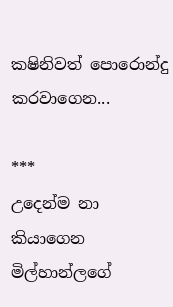කෂිනිවත් පොරොන්දු කරවාගෙන...

***
උදෙන්ම නා කියාගෙන මිල්හාන්ලගේ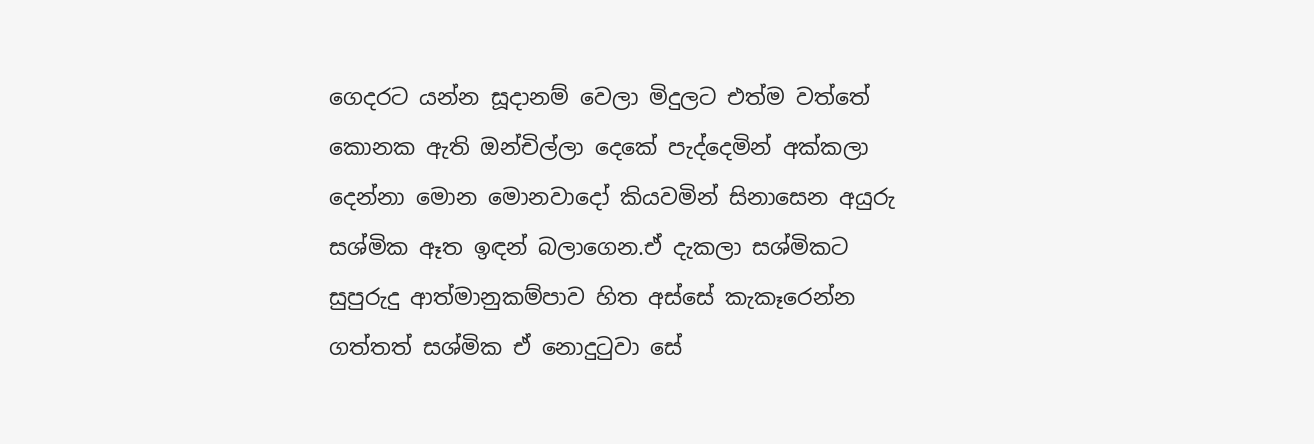ගෙදරට යන්න සූදානම් වෙලා මිදුලට එත්ම වත්තේ කොනක ඇති ඔන්චිල්ලා දෙකේ පැද්දෙමින් අක්කලා දෙන්නා මොන මොනවාදෝ කියවමින් සිනාසෙන අයුරු සශ්මික ඈත ඉඳන් බලාගෙන.ඒ දැකලා සශ්මිකට සුපුරුදු ආත්මානුකම්පාව හිත අස්සේ කැකෑරෙන්න  ගත්තත් සශ්මික ඒ නොදුටුවා සේ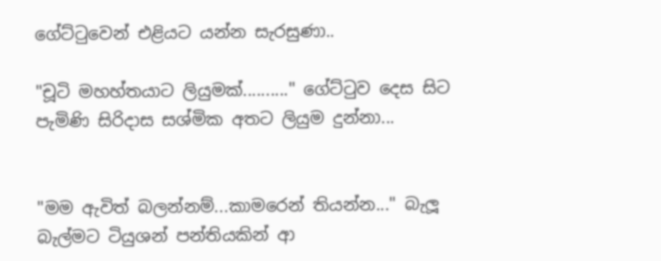ගේට්ටුවෙන් එළියට යන්න සැරසුණා..

"චූටි මහහ්තයාට ලියුමක්.........." ගේට්ටුව දෙස සිට පැමිණි සිරිදාස සශ්මික අතට ලියුම දුන්නා...


"මම ඇවිත් බලන්නම්...කාමරෙන් තියන්න..." බැලූ බැල්මට ටියුශන් පන්තියකින් ආ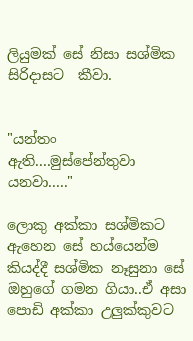ලියුමක් සේ නිසා සශ්මික සිරිදාසට  කීවා.


"යන්තං ඇති....මුස්පේන්තුවා යනවා....."

ලොකු අක්කා සශ්මිකට ඇහෙන සේ හය්යෙන්ම කියද්දී සශ්මික නෑසුනා සේ ඔහුගේ ගමන ගියා..ඒ අසා පොඩි අක්කා උලුක්කුවට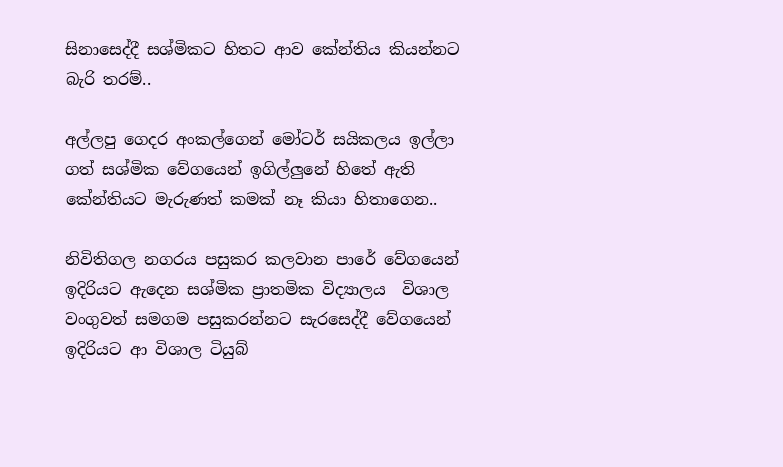සිනාසෙද්දී සශ්මිකට හිතට ආව කේන්තිය කියන්නට බැරි තරම්..

අල්ලපු ගෙදර අංකල්ගෙන් මෝටර් සයිකලය ඉල්ලා ගත් සශ්මික වේගයෙන් ඉගිල්ලුනේ හිතේ ඇති කේන්තියට මැරුණත් කමක් නෑ කියා හිතාගෙන..

නිවිතිගල නගරය පසුකර කලවාන පාරේ වේගයෙන් ඉදිරියට ඇදෙන සශ්මික ප්‍රාතමික විද්‍යාලය  විශාල වංගුවත් සමගම පසුකරන්නට සැරසෙද්දී වේගයෙන් ඉදිරියට ආ විශාල ටියුබ්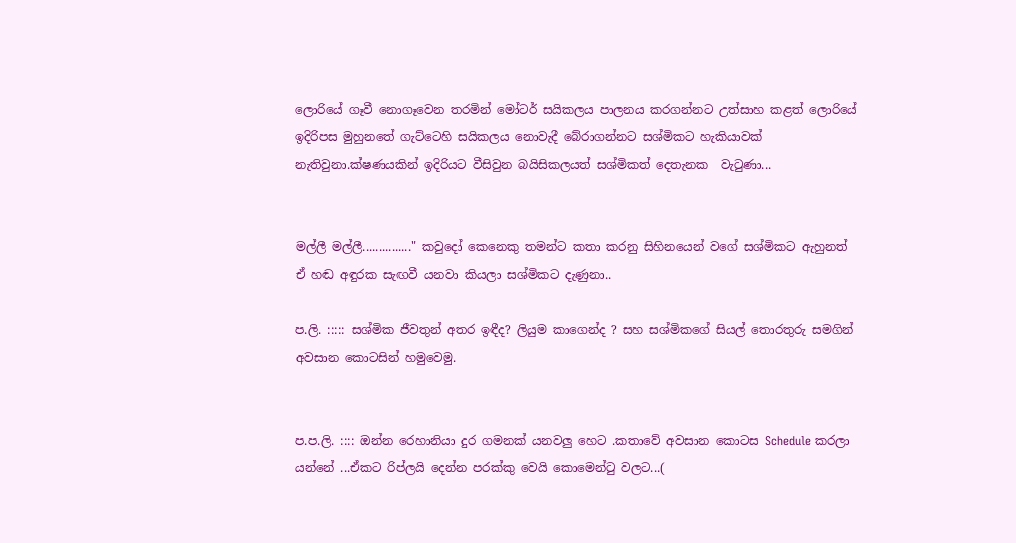ලොරියේ ගෑවී නොගෑවෙන තරමින් මෝටර් සයිකලය පාලනය කරගන්නට උත්සාහ කළත් ලොරියේ ඉදිරිපස මුහුනතේ ගැට්ටෙහි සයිකලය නොවැදී බේරාගන්නට සශ්මිකට හැකියාවක් නැතිවුනා.ක්ෂණයකින් ඉදිරියට වීසිවුන බයිසිකලයත් සශ්මිකත් දෙතැනක  වැටුණා...


මල්ලී මල්ලී..............." කවුදෝ කෙනෙකු තමන්ට කතා කරනු සිහිනයෙන් වගේ සශ්මිකට ඇහුනත් ඒ හඬ අඳුරක සැඟවී යනවා කියලා සශ්මිකට දැණුනා..

ප.ලි. ::::: සශ්මික ජීවතුන් අතර ඉඳීද? ලියුම කාගෙන්ද ? සහ සශ්මිකගේ සියල් තොරතුරු සමගින් අවසාන කොටසින් හමුවෙමු.


ප.ප.ලි. :::: ඔන්න රෙහානියා දුර ගමනක් යනවලු හෙට .කතාවේ අවසාන කොටස Schedule කරලා යන්නේ ...ඒකට රිප්ලයි දෙන්න පරක්කු වෙයි කොමෙන්ටු වලට...(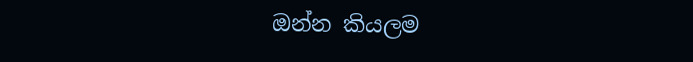ඔන්න කියලම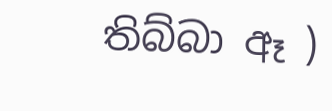තිබ්බා ඈ )